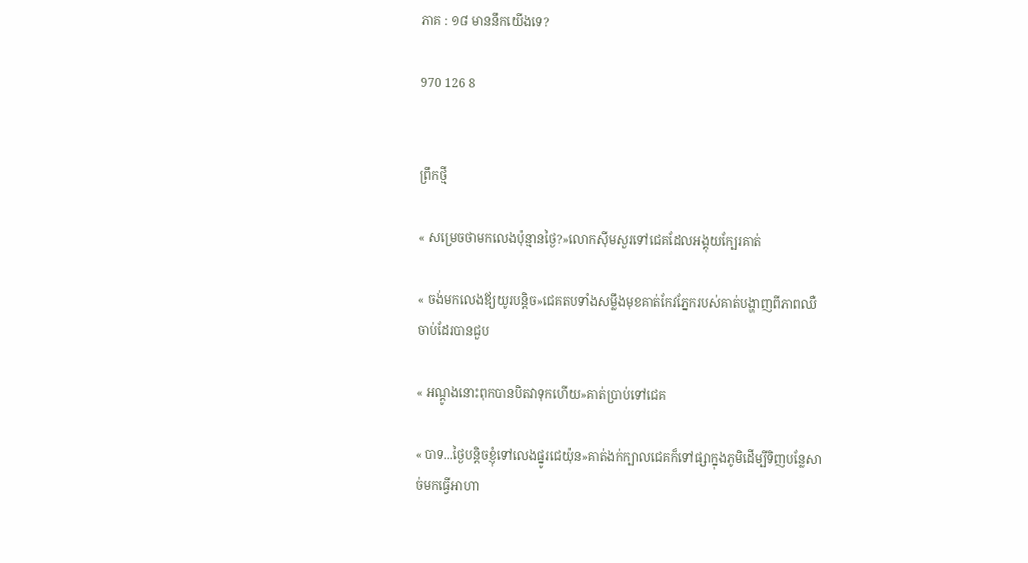ភាគ : ១៨ មាននឹកយើងទេ?

970 126 8


ព្រឹកថ្មី

« សម្រេចថាមកលេងប៉ុន្មានថ្ងៃ?»លោកស៊ីមសួរទៅជេគដែលអង្គុយក្បែរគាត់

« ចង់មកលេងឪ្យយូរបន្ដិច»ជេគតបទាំងសម្លឹងមុខគាត់កែវភ្នែករបស់គាត់បង្ហាញពីភាពឈឺចាប់ដែរបានជួប

« អណ្ដូងនោះពុកបានបិតវាទុកហើយ»គាត់ប្រាប់ទៅជេគ

« បាទ...ថ្ងៃបន្ដិចខ្ញុំទៅលេងផ្នូរជេយ៉ុន»គាត់ងក់ក្បាលជេគក៏ទៅផ្សាក្នុងភូមិដើម្បីទិញបន្លែសាច់មកធ្វើអាហា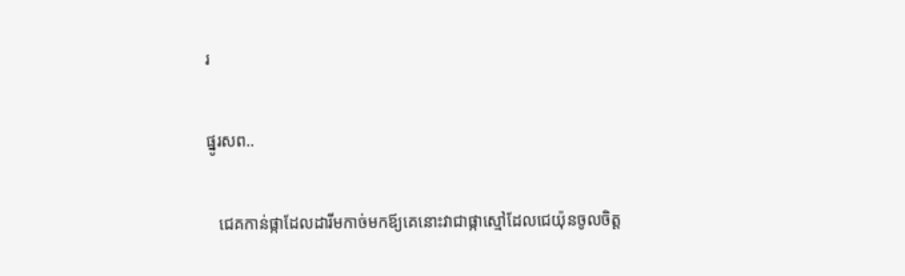រ

ផ្នូរសព..

   ជេគកាន់ផ្កាដែលដារីមកាច់មកឪ្យគេនោះវាជាផ្កាស្មៅដែលជេយ៉ុនចូលចិត្ត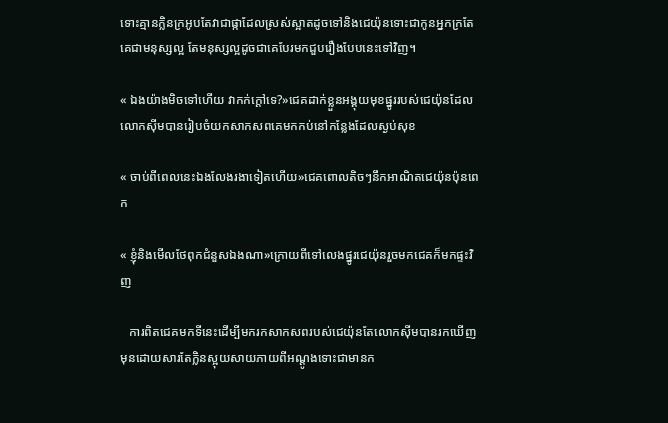ទោះគ្មានក្លិនក្រអូបតែវាជាផ្កាដែលស្រស់ស្អាតដូចទៅនិងជេយ៉ុនទោះជាកូនអ្នកក្រតែគេជាមនុស្សល្អ តែមនុស្សល្អដូចជាគេបែរមកជួបរឿងបែបនេះទៅវិញ។

« ឯងយ៉ាងមិចទៅហើយ វាកក់ក្ដៅទេ?»ជេគដាក់ខ្លួនអង្គុយមុខផ្នូររបស់ជេយ៉ុនដែលលោកស៊ីមបានរៀបចំយកសាកសពគេមកកប់នៅកន្លែងដែលស្ងប់សុខ

« ចាប់ពីពេលនេះឯងលែងរងាទៀតហើយ»ជេគពោលតិចៗនឹកអាណិតជេយ៉ុនប៉ុនពេក

« ខ្ញុំនិងមើលថែពុកជំនួសឯងណា»ក្រោយពីទៅលេងផ្នូរជេយ៉ុនរួចមកជេគក៏មកផ្ទះវិញ

   ការពិតជេគមកទីនេះដើម្បីមករកសាកសពរបស់ជេយ៉ុនតែលោកស៊ីមបានរកឃើញមុនដោយសារតែក្លិនស្អុយសាយភាយពីអណ្ដូងទោះជាមានក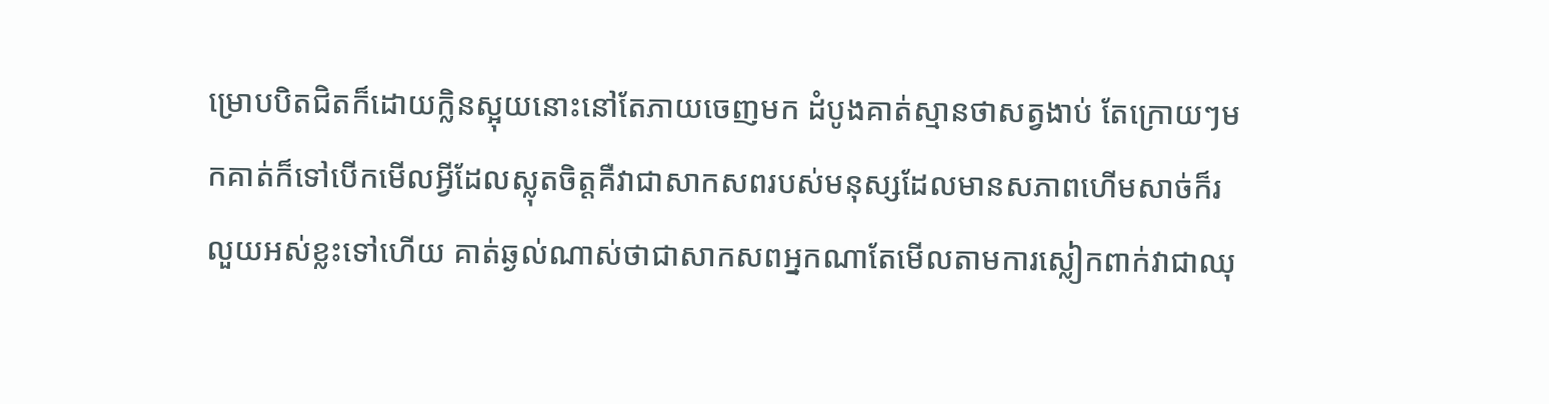ម្រោបបិតជិតក៏ដោយក្លិនស្អុយនោះនៅតែភាយចេញមក ដំបូងគាត់ស្មានថាសត្វងាប់ តែក្រោយៗមកគាត់ក៏ទៅបើកមើលអ្វីដែលស្លុតចិត្តគឺវាជាសាកសពរបស់មនុស្សដែលមានសភាពហើមសាច់ក៏រលួយអស់ខ្លះទៅហើយ គាត់ឆ្ងល់ណាស់ថាជាសាកសពអ្នកណាតែមើលតាមការស្លៀកពាក់វាជាឈុ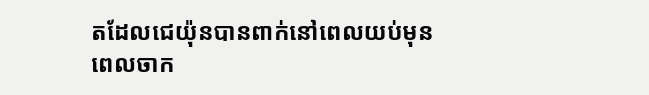តដែលជេយ៉ុនបានពាក់នៅពេលយប់មុនពេលចាក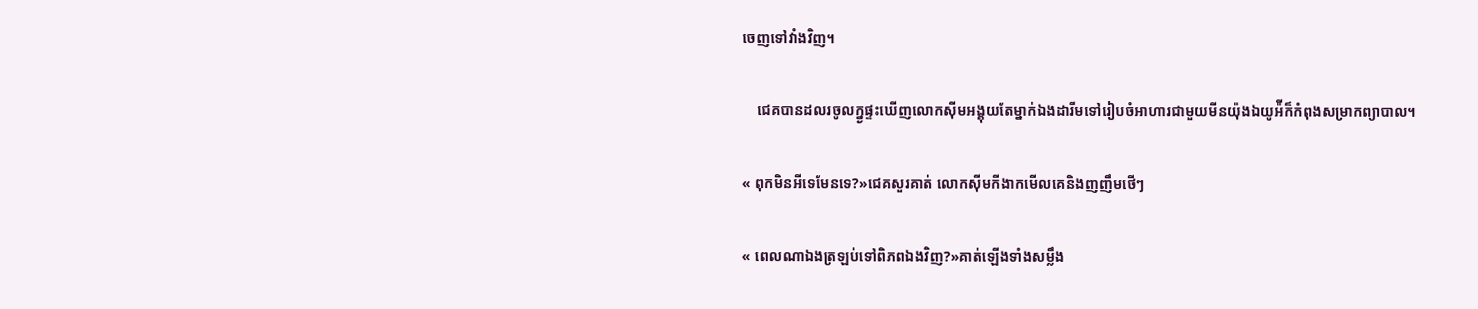ចេញទៅវាំងវិញ។

    ជេគបានដលរចូលក្ន្ងផ្ទះឃើញលោកស៊ីមអង្គុយតែម្នាក់ឯងដារីមទៅរៀបចំអាហារជាមួយមីនយ៉ុងឯយូអ៉ីក៏កំពុងសម្រាកព្យាបាល។

« ពុកមិនអីទេមែនទេ?»ជេគសួរគាត់ លោកស៊ីមកីងាកមើលគេនិងញញឹមថើៗ

« ពេលណាឯងត្រឡប់ទៅពិភពឯងវិញ?»គាត់ឡើងទាំងសម្លឹង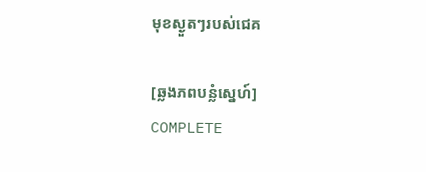មុខស្ងួតៗរបស់ជេគ

[ឆ្លងភពបន្លំស្នេហ៍] COMPLETE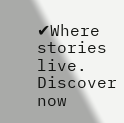✔Where stories live. Discover now